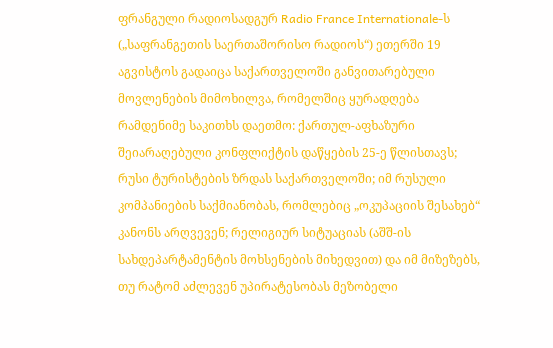ფრანგული რადიოსადგურ Radio France Internationale-ს („საფრანგეთის საერთაშორისო რადიოს“) ეთერში 19 აგვისტოს გადაიცა საქართველოში განვითარებული
მოვლენების მიმოხილვა, რომელშიც ყურადღება რამდენიმე საკითხს დაეთმო: ქართულ-აფხაზური შეიარაღებული კონფლიქტის დაწყების 25-ე წლისთავს; რუსი ტურისტების ზრდას საქართველოში; იმ რუსული კომპანიების საქმიანობას, რომლებიც „ოკუპაციის შესახებ“ კანონს არღვევენ; რელიგიურ სიტუაციას (აშშ-ის სახდეპარტამენტის მოხსენების მიხედვით) და იმ მიზეზებს, თუ რატომ აძლევენ უპირატესობას მეზობელი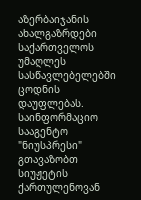აზერბაიჯანის ახალგაზრდები საქართველოს უმაღლეს სასწავლებელებში ცოდნის დაუფლებას.
საინფორმაციო სააგენტო "ნიუსპრესი" გთავაზობთ სიუჟეტის ქართულენოვან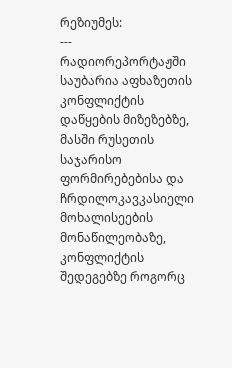რეზიუმეს:
---
რადიორეპორტაჟში საუბარია აფხაზეთის კონფლიქტის დაწყების მიზეზებზე, მასში რუსეთის საჯარისო ფორმირებებისა და ჩრდილოკავკასიელი მოხალისეების მონაწილეობაზე, კონფლიქტის შედეგებზე როგორც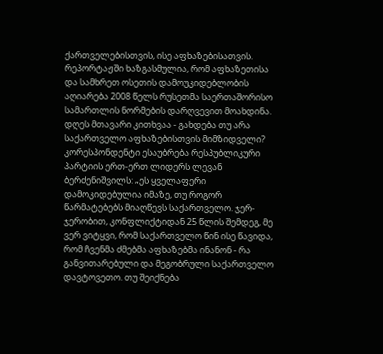ქართველებისთვის, ისე აფხაზებისათვის. რეპორტაჟში ხაზგასმულია, რომ აფხაზეთისა და სამხრეთ ოსეთის დამოუკიდებლობის აღიარება 2008 წელს რუსეთმა საერთაშორისო სამართლის ნორმების დარღვევით მოახდინა.
დღეს მთავარი კითხვაა - გახდება თუ არა საქართველო აფხაზებისთვის მიმზიდველი?
კორესპონდენტი ესაუბრება რესპუბლიკური პარტიის ერთ-ერთ ლიდერს ლევან ბერძენიშვილს: „ეს ყველაფერი დამოკიდებულია იმაზე, თუ როგორ წარმატებებს მიაღწევს საქართველო. ჯერ-ჯერობით, კონფლიქტიდან 25 წლის შემდეგ, მე ვერ ვიტყვი, რომ საქართველო წინ ისე წავიდა, რომ ჩვენმა ძმებმა აფხაზებმა ინანონ - რა განვითარებული და მეგობრული საქართველო დავტოვეთო. თუ შეიქნება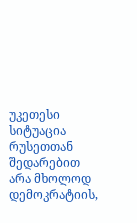უკეთესი სიტუაცია რუსეთთან შედარებით არა მხოლოდ დემოკრატიის,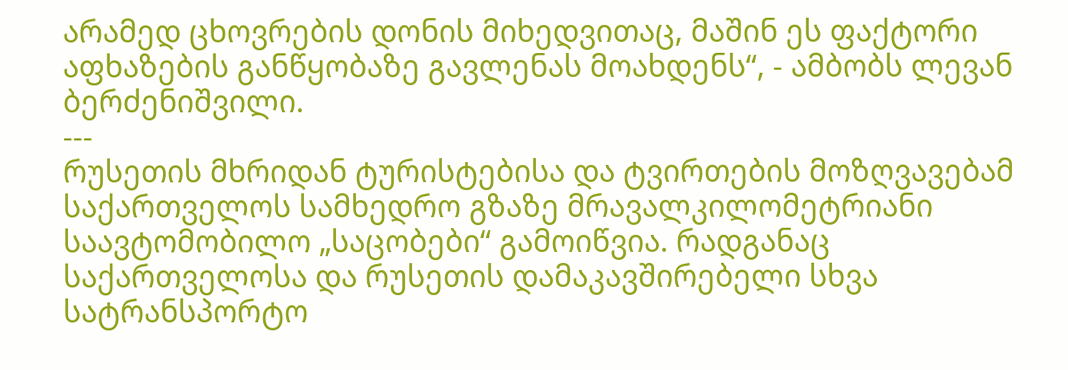არამედ ცხოვრების დონის მიხედვითაც, მაშინ ეს ფაქტორი აფხაზების განწყობაზე გავლენას მოახდენს“, - ამბობს ლევან ბერძენიშვილი.
---
რუსეთის მხრიდან ტურისტებისა და ტვირთების მოზღვავებამ საქართველოს სამხედრო გზაზე მრავალკილომეტრიანი საავტომობილო „საცობები“ გამოიწვია. რადგანაც საქართველოსა და რუსეთის დამაკავშირებელი სხვა სატრანსპორტო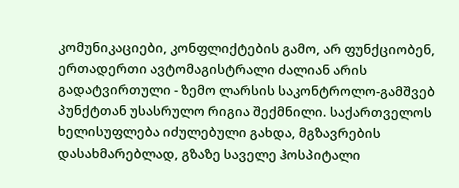კომუნიკაციები, კონფლიქტების გამო, არ ფუნქციობენ, ერთადერთი ავტომაგისტრალი ძალიან არის გადატვირთული - ზემო ლარსის საკონტროლო-გამშვებ პუნქტთან უსასრულო რიგია შექმნილი. საქართველოს ხელისუფლება იძულებული გახდა, მგზავრების დასახმარებლად, გზაზე საველე ჰოსპიტალი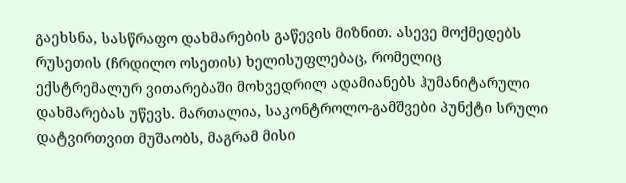გაეხსნა, სასწრაფო დახმარების გაწევის მიზნით. ასევე მოქმედებს რუსეთის (ჩრდილო ოსეთის) ხელისუფლებაც, რომელიც ექსტრემალურ ვითარებაში მოხვედრილ ადამიანებს ჰუმანიტარული დახმარებას უწევს. მართალია, საკონტროლო-გამშვები პუნქტი სრული დატვირთვით მუშაობს, მაგრამ მისი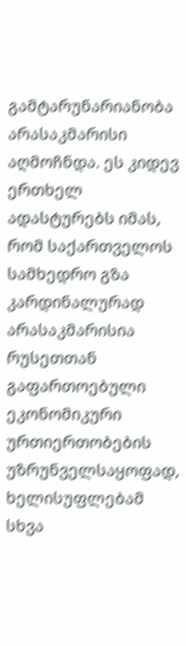გამტარუნარიანობა არასაკმარისი აღმოჩნდა. ეს კიდევ ერთხელ ადასტურებს იმას, რომ საქართველოს სამხედრო გზა კარდინალურად არასაკმარისია რუსეთთან გაფართოებული ეკონომიკური ურთიერთობების უზრუნველსაყოფად, ხელისუფლებამ სხვა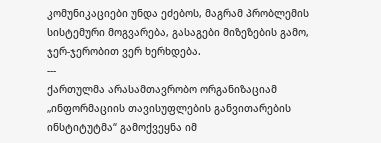კომუნიკაციები უნდა ეძებოს, მაგრამ პრობლემის სისტემური მოგვარება, გასაგები მიზეზების გამო, ჯერ-ჯერობით ვერ ხერხდება.
---
ქართულმა არასამთავრობო ორგანიზაციამ „ინფორმაციის თავისუფლების განვითარების ინსტიტუტმა“ გამოქვეყნა იმ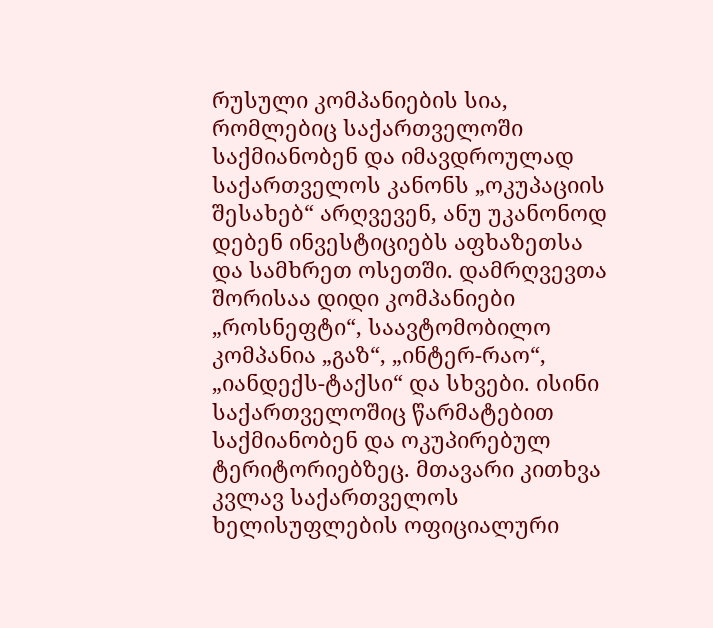რუსული კომპანიების სია, რომლებიც საქართველოში საქმიანობენ და იმავდროულად საქართველოს კანონს „ოკუპაციის შესახებ“ არღვევენ, ანუ უკანონოდ დებენ ინვესტიციებს აფხაზეთსა და სამხრეთ ოსეთში. დამრღვევთა შორისაა დიდი კომპანიები „როსნეფტი“, საავტომობილო კომპანია „გაზ“, „ინტერ-რაო“, „იანდექს-ტაქსი“ და სხვები. ისინი საქართველოშიც წარმატებით საქმიანობენ და ოკუპირებულ ტერიტორიებზეც. მთავარი კითხვა კვლავ საქართველოს ხელისუფლების ოფიციალური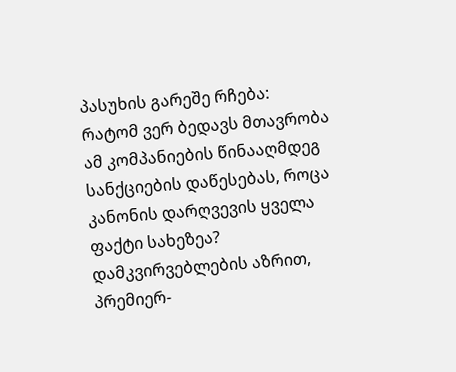პასუხის გარეშე რჩება: რატომ ვერ ბედავს მთავრობა ამ კომპანიების წინააღმდეგ სანქციების დაწესებას, როცა კანონის დარღვევის ყველა ფაქტი სახეზეა? დამკვირვებლების აზრით, პრემიერ-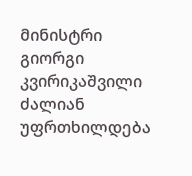მინისტრი გიორგი კვირიკაშვილი ძალიან უფრთხილდება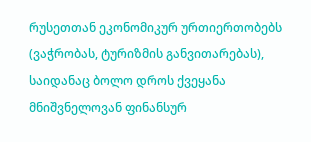რუსეთთან ეკონომიკურ ურთიერთობებს (ვაჭრობას, ტურიზმის განვითარებას), საიდანაც ბოლო დროს ქვეყანა მნიშვნელოვან ფინანსურ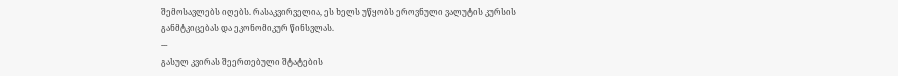შემოსავლებს იღებს. რასაკვირველია, ეს ხელს უწყობს ეროვნული ვალუტის კურსის განმტკიცებას და ეკონომიკურ წინსვლას.
---
გასულ კვირას შეერთებული შტატების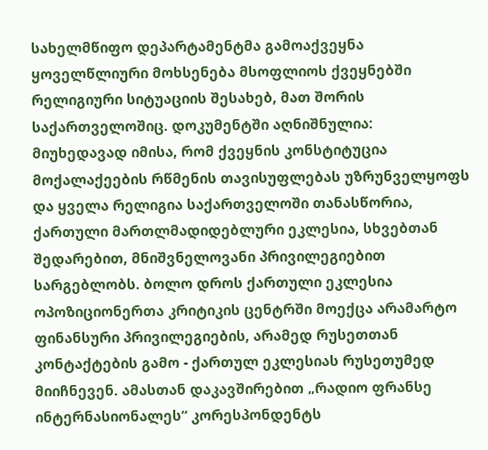სახელმწიფო დეპარტამენტმა გამოაქვეყნა ყოველწლიური მოხსენება მსოფლიოს ქვეყნებში რელიგიური სიტუაციის შესახებ, მათ შორის საქართველოშიც. დოკუმენტში აღნიშნულია: მიუხედავად იმისა, რომ ქვეყნის კონსტიტუცია მოქალაქეების რწმენის თავისუფლებას უზრუნველყოფს და ყველა რელიგია საქართველოში თანასწორია, ქართული მართლმადიდებლური ეკლესია, სხვებთან შედარებით, მნიშვნელოვანი პრივილეგიებით სარგებლობს. ბოლო დროს ქართული ეკლესია ოპოზიციონერთა კრიტიკის ცენტრში მოექცა არამარტო ფინანსური პრივილეგიების, არამედ რუსეთთან კონტაქტების გამო - ქართულ ეკლესიას რუსეთუმედ მიიჩნევენ. ამასთან დაკავშირებით „რადიო ფრანსე ინტერნასიონალეს“ კორესპონდენტს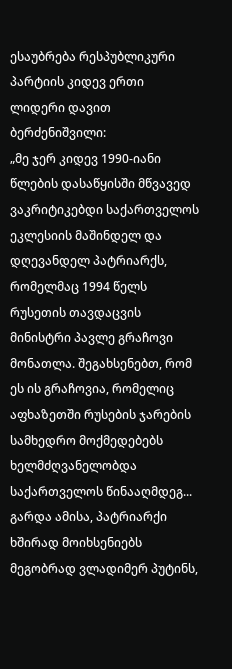ესაუბრება რესპუბლიკური პარტიის კიდევ ერთი ლიდერი დავით ბერძენიშვილი:
„მე ჯერ კიდევ 1990-იანი წლების დასაწყისში მწვავედ ვაკრიტიკებდი საქართველოს ეკლესიის მაშინდელ და დღევანდელ პატრიარქს, რომელმაც 1994 წელს რუსეთის თავდაცვის მინისტრი პავლე გრაჩოვი მონათლა. შეგახსენებთ, რომ ეს ის გრაჩოვია, რომელიც აფხაზეთში რუსების ჯარების სამხედრო მოქმედებებს ხელმძღვანელობდა საქართველოს წინააღმდეგ... გარდა ამისა, პატრიარქი ხშირად მოიხსენიებს მეგობრად ვლადიმერ პუტინს,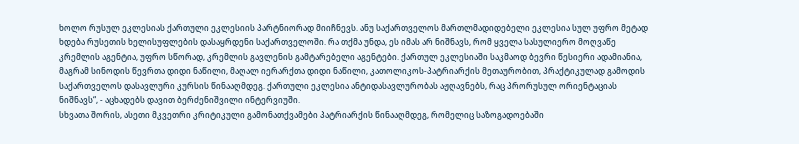ხოლო რუსულ ეკლესიას ქართული ეკლესიის პარტნიორად მიიჩნევს. ანუ საქართველოს მართლმადიდებელი ეკლესია სულ უფრო მეტად ხდება რუსეთის ხელისუფლების დასაყრდენი საქართველოში. რა თქმა უნდა, ეს იმას არ ნიშნავს, რომ ყველა სასულიერო მოღვაწე კრემლის აგენტია, უფრო სწორად, კრემლის გავლენის გამტარებელი აგენტები. ქართულ ეკლესიაში საკმაოდ ბევრი წესიერი ადამიანია, მაგრამ სინოდის წევრთა დიდი ნაწილი, მაღალ იერარქთა დიდი ნაწილი, კათოლიკოს-პატრიარქის მეთაურობით, პრაქტიკულად გამოდის საქართველოს დასავლური კურსის წინააღმდეგ. ქართული ეკლესია ანტიდასავლურობას აჟღავნებს, რაც პრორუსულ ორიენტაციას ნიშნავს“, - აცხადებს დავით ბერძენიშვილი ინტერვიუში.
სხვათა შორის, ასეთი მკვეთრი კრიტიკული გამონათქვამები პატრიარქის წინააღმდეგ, რომელიც საზოგადოებაში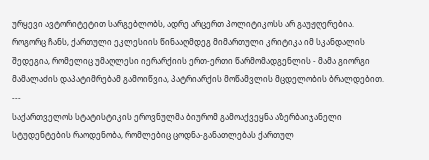ურყევი ავტორიტეტით სარგებლობს, ადრე არცერთ პოლიტიკოსს არ გაუჟღერებია. როგორც ჩანს, ქართული ეკლესიის წინააღმდეგ მიმართული კრიტიკა იმ სკანდალის შედეგია, რომელიც უმაღლესი იერარქიის ერთ-ერთი წარმომადგენლის - მამა გიორგი მამალაძის დაპატიმრებამ გამოიწვია, პატრიარქის მოწამვლის მცდელობის ბრალდებით.
---
საქართველოს სტატისტიკის ეროვნულმა ბიურომ გამოაქვეყნა აზერბაიჯანელი სტუდენტების რაოდენობა, რომლებიც ცოდნა-განათლებას ქართულ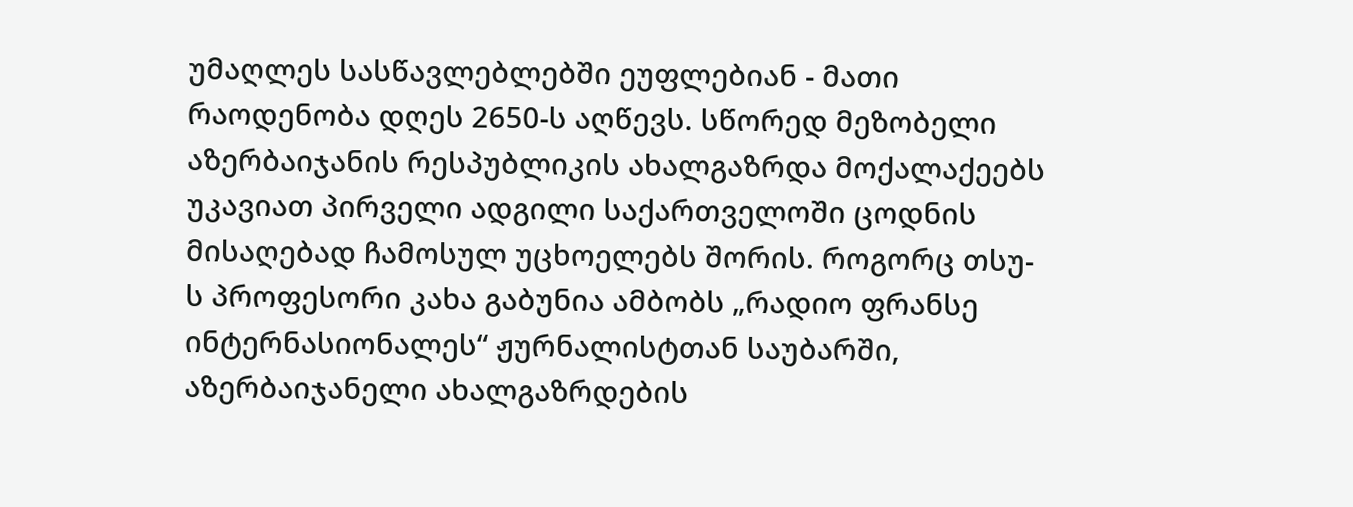უმაღლეს სასწავლებლებში ეუფლებიან - მათი რაოდენობა დღეს 2650-ს აღწევს. სწორედ მეზობელი აზერბაიჯანის რესპუბლიკის ახალგაზრდა მოქალაქეებს უკავიათ პირველი ადგილი საქართველოში ცოდნის მისაღებად ჩამოსულ უცხოელებს შორის. როგორც თსუ-ს პროფესორი კახა გაბუნია ამბობს „რადიო ფრანსე ინტერნასიონალეს“ ჟურნალისტთან საუბარში, აზერბაიჯანელი ახალგაზრდების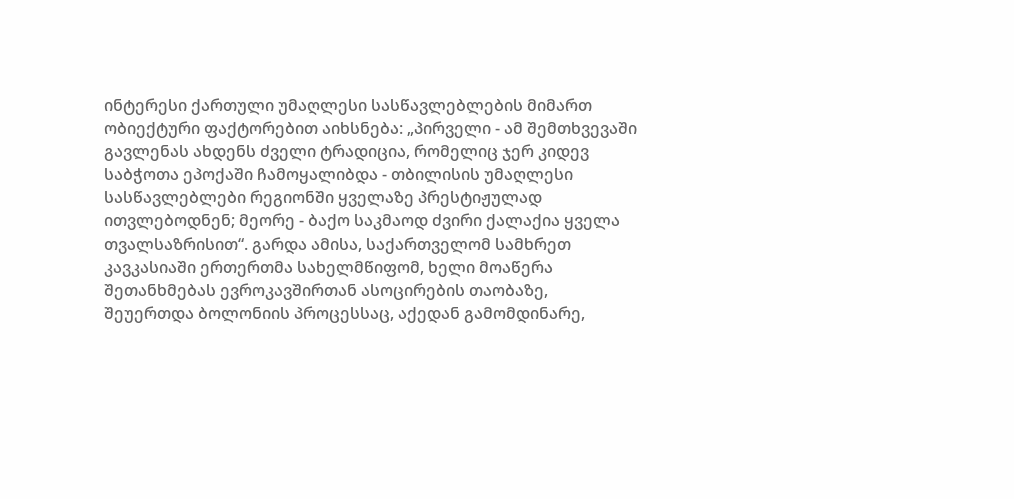ინტერესი ქართული უმაღლესი სასწავლებლების მიმართ ობიექტური ფაქტორებით აიხსნება: „პირველი - ამ შემთხვევაში გავლენას ახდენს ძველი ტრადიცია, რომელიც ჯერ კიდევ საბჭოთა ეპოქაში ჩამოყალიბდა - თბილისის უმაღლესი სასწავლებლები რეგიონში ყველაზე პრესტიჟულად ითვლებოდნენ; მეორე - ბაქო საკმაოდ ძვირი ქალაქია ყველა თვალსაზრისით“. გარდა ამისა, საქართველომ სამხრეთ კავკასიაში ერთერთმა სახელმწიფომ, ხელი მოაწერა შეთანხმებას ევროკავშირთან ასოცირების თაობაზე, შეუერთდა ბოლონიის პროცესსაც, აქედან გამომდინარე,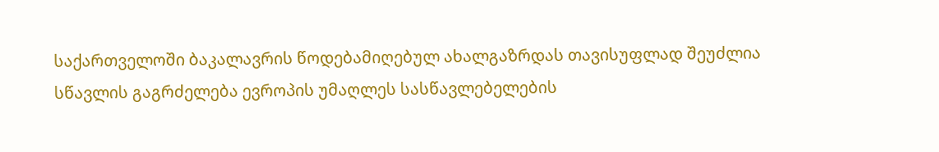საქართველოში ბაკალავრის წოდებამიღებულ ახალგაზრდას თავისუფლად შეუძლია სწავლის გაგრძელება ევროპის უმაღლეს სასწავლებელების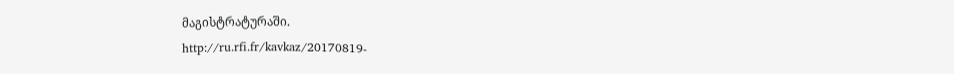მაგისტრატურაში.
http://ru.rfi.fr/kavkaz/20170819-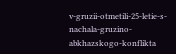v-gruzii-otmetili-25-letie-s-nachala-gruzino-abkhazskogo-konflikta